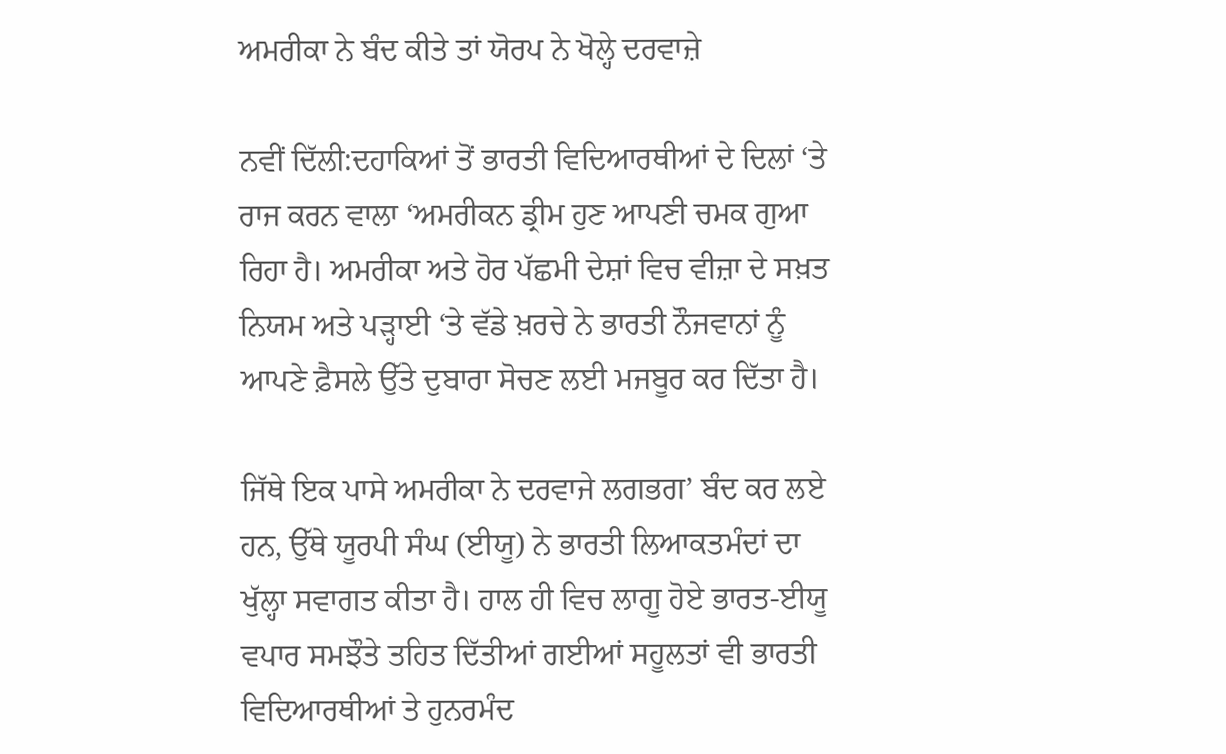ਅਮਰੀਕਾ ਨੇ ਬੰਦ ਕੀਤੇ ਤਾਂ ਯੋਰਪ ਨੇ ਖੋਲ੍ਹੇ ਦਰਵਾਜ਼ੇ

ਨਵੀਂ ਦਿੱਲੀ:ਦਹਾਕਿਆਂ ਤੋਂ ਭਾਰਤੀ ਵਿਦਿਆਰਥੀਆਂ ਦੇ ਦਿਲਾਂ ‘ਤੇ ਰਾਜ ਕਰਨ ਵਾਲਾ ‘ਅਮਰੀਕਨ ਡ੍ਰੀਮ ਹੁਣ ਆਪਣੀ ਚਮਕ ਗੁਆ ਰਿਹਾ ਹੈ। ਅਮਰੀਕਾ ਅਤੇ ਹੋਰ ਪੱਛਮੀ ਦੇਸ਼ਾਂ ਵਿਚ ਵੀਜ਼ਾ ਦੇ ਸਖ਼ਤ ਨਿਯਮ ਅਤੇ ਪੜ੍ਹਾਈ ‘ਤੇ ਵੱਡੇ ਖ਼ਰਚੇ ਨੇ ਭਾਰਤੀ ਨੌਜਵਾਨਾਂ ਨੂੰ ਆਪਣੇ ਫ਼ੈਸਲੇ ਉੱਤੇ ਦੁਬਾਰਾ ਸੋਚਣ ਲਈ ਮਜਬੂਰ ਕਰ ਦਿੱਤਾ ਹੈ।

ਜਿੱਥੇ ਇਕ ਪਾਸੇ ਅਮਰੀਕਾ ਨੇ ਦਰਵਾਜੇ ਲਗਭਗ’ ਬੰਦ ਕਰ ਲਏ ਹਨ, ਉੱਥੇ ਯੂਰਪੀ ਸੰਘ (ਈਯੂ) ਨੇ ਭਾਰਤੀ ਲਿਆਕਤਮੰਦਾਂ ਦਾ ਖੁੱਲ੍ਹਾ ਸਵਾਗਤ ਕੀਤਾ ਹੈ। ਹਾਲ ਹੀ ਵਿਚ ਲਾਗੂ ਹੋਏ ਭਾਰਤ-ਈਯੂ ਵਪਾਰ ਸਮਝੌਤੇ ਤਹਿਤ ਦਿੱਤੀਆਂ ਗਈਆਂ ਸਹੂਲਤਾਂ ਵੀ ਭਾਰਤੀ ਵਿਦਿਆਰਥੀਆਂ ਤੇ ਹੁਨਰਮੰਦ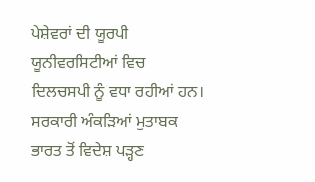ਪੇਸ਼ੇਵਰਾਂ ਦੀ ਯੂਰਪੀ ਯੂਨੀਵਰਸਿਟੀਆਂ ਵਿਚ ਦਿਲਚਸਪੀ ਨੂੰ ਵਧਾ ਰਹੀਆਂ ਹਨ।
ਸਰਕਾਰੀ ਅੰਕੜਿਆਂ ਮੁਤਾਬਕ ਭਾਰਤ ਤੋਂ ਵਿਦੇਸ਼ ਪੜ੍ਹਣ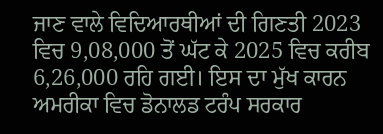ਜਾਣ ਵਾਲੇ ਵਿਦਿਆਰਥੀਆਂ ਦੀ ਗਿਣਤੀ 2023 ਵਿਚ 9,08,000 ਤੋਂ ਘੱਟ ਕੇ 2025 ਵਿਚ ਕਰੀਬ 6,26,000 ਰਹਿ ਗਈ। ਇਸ ਦਾ ਮੁੱਖ ਕਾਰਨ ਅਮਰੀਕਾ ਵਿਚ ਡੋਨਾਲਡ ਟਰੰਪ ਸਰਕਾਰ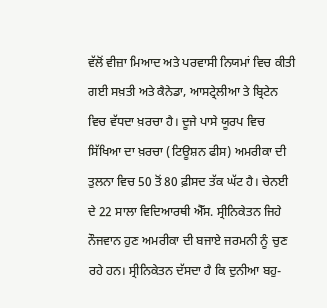ਵੱਲੋਂ ਵੀਜ਼ਾ ਮਿਆਦ ਅਤੇ ਪਰਵਾਸੀ ਨਿਯਮਾਂ ਵਿਚ ਕੀਤੀ ਗਈ ਸਖ਼ਤੀ ਅਤੇ ਕੈਨੇਡਾ, ਆਸਟ੍ਰੇਲੀਆ ਤੇ ਬ੍ਰਿਟੇਨ ਵਿਚ ਵੱਧਦਾ ਖ਼ਰਚਾ ਹੈ। ਦੂਜੇ ਪਾਸੇ ਯੂਰਪ ਵਿਚ ਸਿੱਖਿਆ ਦਾ ਖ਼ਰਚਾ (ਟਿਊਸ਼ਨ ਫੀਸ) ਅਮਰੀਕਾ ਦੀ ਤੁਲਨਾ ਵਿਚ 50 ਤੋਂ 80 ਫ਼ੀਸਦ ਤੱਕ ਘੱਟ ਹੈ। ਚੇਨਈ ਦੇ 22 ਸਾਲਾ ਵਿਦਿਆਰਥੀ ਐੱਸ. ਸ੍ਰੀਨਿਕੇਤਨ ਜਿਹੇ ਨੌਜਵਾਨ ਹੁਣ ਅਮਰੀਕਾ ਦੀ ਬਜਾਏ ਜਰਮਨੀ ਨੂੰ ਚੁਣ ਰਹੇ ਹਨ। ਸ੍ਰੀਨਿਕੇਤਨ ਦੱਸਦਾ ਹੈ ਕਿ ਦੁਨੀਆ ਬਹੁ-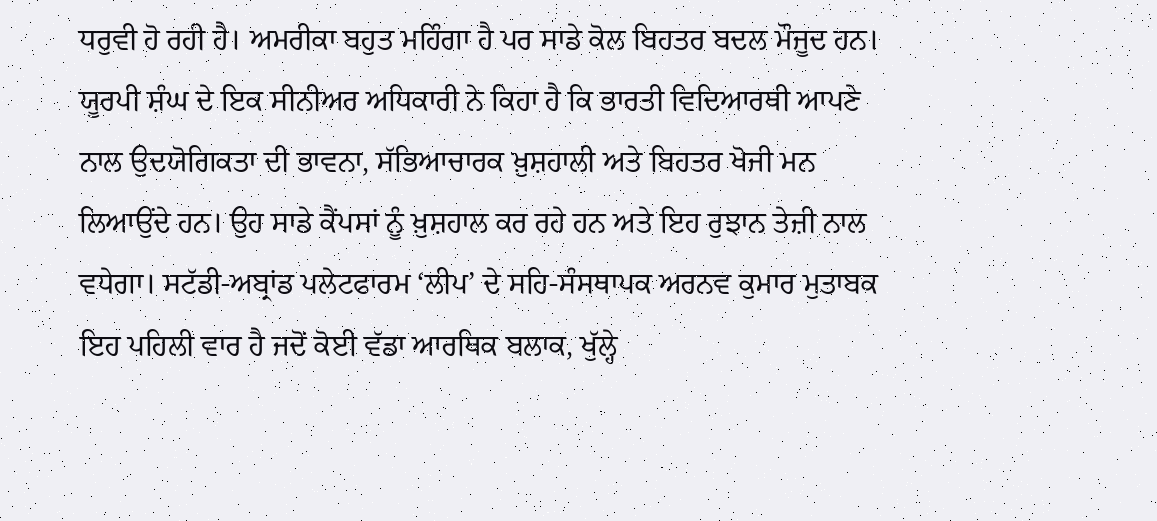ਧਰੁਵੀ ਹੋ ਰਹੀ ਹੈ। ਅਮਰੀਕਾ ਬਹੁਤ ਮਹਿੰਗਾ ਹੈ ਪਰ ਸਾਡੇ ਕੋਲ ਬਿਹਤਰ ਬਦਲ ਮੌਜੂਦ ਹਨ। ਯੂਰਪੀ ਸ਼ੰਘ ਦੇ ਇਕ ਸੀਨੀਅਰ ਅਧਿਕਾਰੀ ਨੇ ਕਿਹਾ ਹੈ ਕਿ ਭਾਰਤੀ ਵਿਦਿਆਰਥੀ ਆਪਣੇ ਨਾਲ ਉਦਯੋਗਿਕਤਾ ਦੀ ਭਾਵਨਾ, ਸੱਭਿਆਚਾਰਕ ਖ਼ੁਸ਼ਹਾਲੀ ਅਤੇ ਬਿਹਤਰ ਖੋਜੀ ਮਨ ਲਿਆਉਂਦੇ ਹਨ। ਉਹ ਸਾਡੇ ਕੈਂਪਸਾਂ ਨੂੰ ਖ਼ੁਸ਼ਹਾਲ ਕਰ ਰਹੇ ਹਨ ਅਤੇ ਇਹ ਰੁਝਾਨ ਤੇਜ਼ੀ ਨਾਲ ਵਧੇਗਾ। ਸਟੱਡੀ-ਅਬ੍ਰਾਂਡ ਪਲੇਟਫਾਰਮ ‘ਲੀਪ’ ਦੇ ਸਹਿ-ਸੰਸਥਾਪਕ ਅਰਨਵ ਕੁਮਾਰ ਮੁਤਾਬਕ ਇਹ ਪਹਿਲੀ ਵਾਰ ਹੈ ਜਦੋਂ ਕੋਈ ਵੱਡਾ ਆਰਥਿਕ ਬਲਾਕ, ਖੁੱਲ੍ਹੇ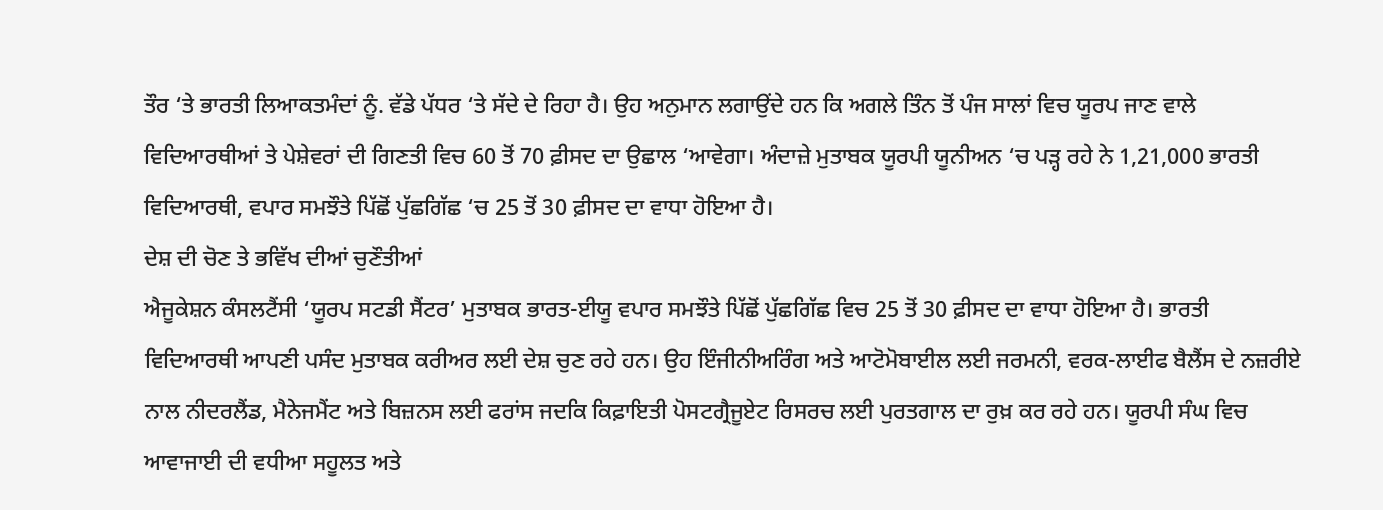ਤੌਰ ‘ਤੇ ਭਾਰਤੀ ਲਿਆਕਤਮੰਦਾਂ ਨੂੰ. ਵੱਡੇ ਪੱਧਰ ‘ਤੇ ਸੱਦੇ ਦੇ ਰਿਹਾ ਹੈ। ਉਹ ਅਨੁਮਾਨ ਲਗਾਉਂਦੇ ਹਨ ਕਿ ਅਗਲੇ ਤਿੰਨ ਤੋਂ ਪੰਜ ਸਾਲਾਂ ਵਿਚ ਯੂਰਪ ਜਾਣ ਵਾਲੇ ਵਿਦਿਆਰਥੀਆਂ ਤੇ ਪੇਸ਼ੇਵਰਾਂ ਦੀ ਗਿਣਤੀ ਵਿਚ 60 ਤੋਂ 70 ਫ਼ੀਸਦ ਦਾ ਉਛਾਲ ‘ਆਵੇਗਾ। ਅੰਦਾਜ਼ੇ ਮੁਤਾਬਕ ਯੂਰਪੀ ਯੂਨੀਅਨ ‘ਚ ਪੜ੍ਹ ਰਹੇ ਨੇ 1,21,000 ਭਾਰਤੀ ਵਿਦਿਆਰਥੀ, ਵਪਾਰ ਸਮਝੌਤੇ ਪਿੱਛੋਂ ਪੁੱਛਗਿੱਛ ‘ਚ 25 ਤੋਂ 30 ਫ਼ੀਸਦ ਦਾ ਵਾਧਾ ਹੋਇਆ ਹੈ।
ਦੇਸ਼ ਦੀ ਚੋਣ ਤੇ ਭਵਿੱਖ ਦੀਆਂ ਚੁਣੌਤੀਆਂ
ਐਜੂਕੇਸ਼ਨ ਕੰਸਲਟੈਂਸੀ ‘ਯੂਰਪ ਸਟਡੀ ਸੈਂਟਰ’ ਮੁਤਾਬਕ ਭਾਰਤ-ਈਯੂ ਵਪਾਰ ਸਮਝੌਤੇ ਪਿੱਛੋਂ ਪੁੱਛਗਿੱਛ ਵਿਚ 25 ਤੋਂ 30 ਫ਼ੀਸਦ ਦਾ ਵਾਧਾ ਹੋਇਆ ਹੈ। ਭਾਰਤੀ ਵਿਦਿਆਰਥੀ ਆਪਣੀ ਪਸੰਦ ਮੁਤਾਬਕ ਕਰੀਅਰ ਲਈ ਦੇਸ਼ ਚੁਣ ਰਹੇ ਹਨ। ਉਹ ਇੰਜੀਨੀਅਰਿੰਗ ਅਤੇ ਆਟੋਮੋਬਾਈਲ ਲਈ ਜਰਮਨੀ, ਵਰਕ-ਲਾਈਫ ਬੈਲੈਂਸ ਦੇ ਨਜ਼ਰੀਏ ਨਾਲ ਨੀਦਰਲੈਂਡ, ਮੈਨੇਜਮੈਂਟ ਅਤੇ ਬਿਜ਼ਨਸ ਲਈ ਫਰਾਂਸ ਜਦਕਿ ਕਿਫ਼ਾਇਤੀ ਪੋਸਟਗ੍ਰੈਜੂਏਟ ਰਿਸਰਚ ਲਈ ਪੁਰਤਗਾਲ ਦਾ ਰੁਖ਼ ਕਰ ਰਹੇ ਹਨ। ਯੂਰਪੀ ਸੰਘ ਵਿਚ ਆਵਾਜਾਈ ਦੀ ਵਧੀਆ ਸਹੂਲਤ ਅਤੇ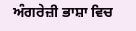ਅੰਗਰੇਜ਼ੀ ਭਾਸ਼ਾ ਵਿਚ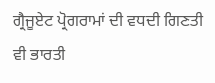ਗ੍ਰੈਜੂਏਟ ਪ੍ਰੋਗਰਾਮਾਂ ਦੀ ਵਧਦੀ ਗਿਣਤੀ ਵੀ ਭਾਰਤੀ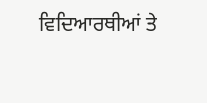ਵਿਦਿਆਰਥੀਆਂ ਤੇ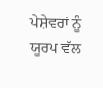ਪੇਸ਼ੇਵਰਾਂ ਨੂੰ ਯੂਰਪ ਵੱਲ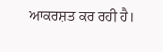ਆਕਰਸ਼ਤ ਕਰ ਰਹੀ ਹੈ।